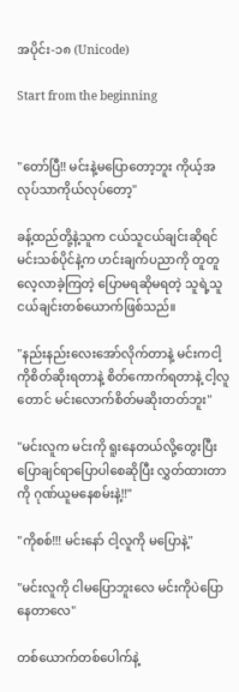အပိုင်း-၁၈ (Unicode)

Start from the beginning


"တော်ပြီ!! မင်းနဲ့မပြောတော့ဘူး ကိုယ့်အလုပ်သာကိုယ်လုပ်တော့"

ခန့်ထည်တို့နဲ့သူက ငယ်သူငယ်ချင်းဆိုရင် မင်းသစ်ပိုင်နဲ့က ဟင်းချက်ပညာကို တူတူလေ့လာခဲ့ကြတဲ့ ပြောမရဆိုမရတဲ့ သူရဲ့သူငယ်ချင်းတစ်ယောက်ဖြစ်သည်။

"နည်းနည်းလေးအော်လိုက်တာနဲ့ မင်းကငါ့ကိုစိတ်ဆိုးရတာနဲ့ စိတ်ကောက်ရတာနဲ့ ငါ့လူတောင် မင်းလောက်စိတ်မဆိုးတတ်ဘူး"

"မင်းလူက မင်းကို ရူးနေတယ်လို့တွေးပြီး ပြောချင်ရာပြောပါစေဆိုပြီး လွှတ်ထားတာကို ဂုဏ်ယူမနေစမ်းနဲ့!!"

"ကိုစစ်!!! မင်းနော် ငါ့လူကို မပြောနဲ့"

"မင်းလူကို ငါမပြောဘူးလေ မင်းကိုပဲပြောနေတာလေ"

တစ်ယောက်တစ်ပေါက်နဲ့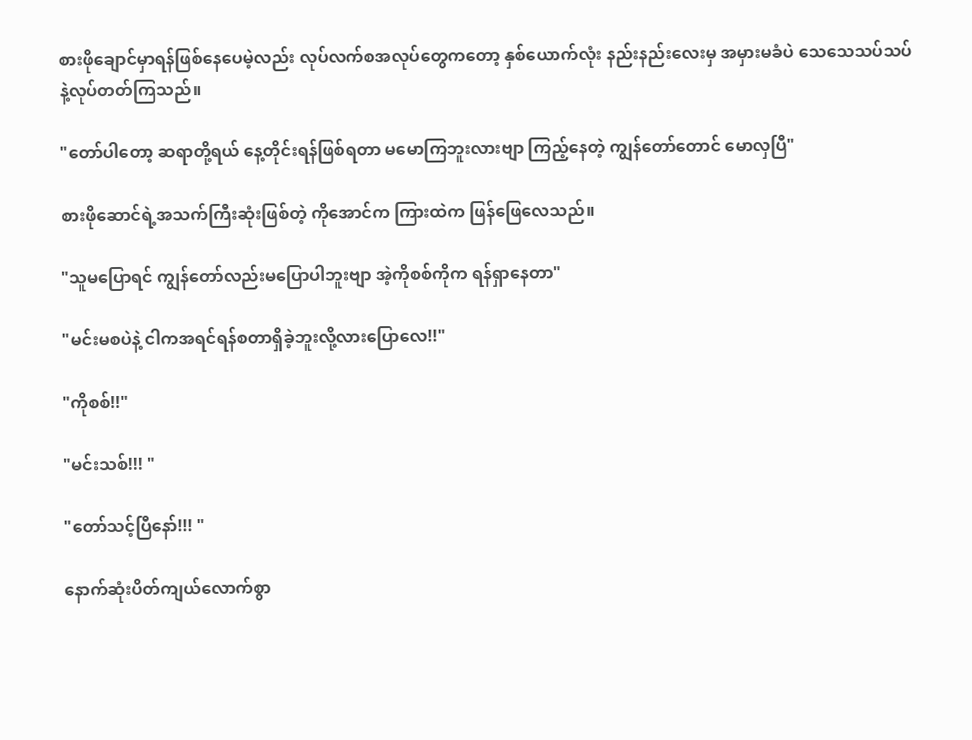စားဖိုချောင်မှာရန်ဖြစ်နေပေမဲ့လည်း လုပ်လက်စအလုပ်တွေကတော့ နှစ်ယောက်လုံး နည်းနည်းလေးမှ အမှားမခံပဲ သေသေသပ်သပ်နဲ့လုပ်တတ်ကြသည်။

"တော်ပါတော့ ဆရာတို့ရယ် နေ့တိုင်းရန်ဖြစ်ရတာ မမောကြဘူးလားဗျာ ကြည့်နေတဲ့ ကျွန်တော်တောင် မောလှပြီ"

စားဖိုဆောင်ရဲ့အသက်ကြီးဆုံးဖြစ်တဲ့ ကိုအောင်က ကြားထဲက ဖြန်ဖြေလေသည်။

"သူမပြောရင် ကျွန်တော်လည်းမပြောပါဘူးဗျာ အဲ့ကိုစစ်ကိုက ရန်ရှာနေတာ"

"မင်းမစပဲနဲ့ ငါကအရင်ရန်စတာရှိခဲ့ဘူးလို့လားပြောလေ!!"

"ကိုစစ်!!"

"မင်းသစ်!!! "

"တော်သင့်ပြီနော်!!! "

နောက်ဆုံးပိတ်ကျယ်လောက်စွာ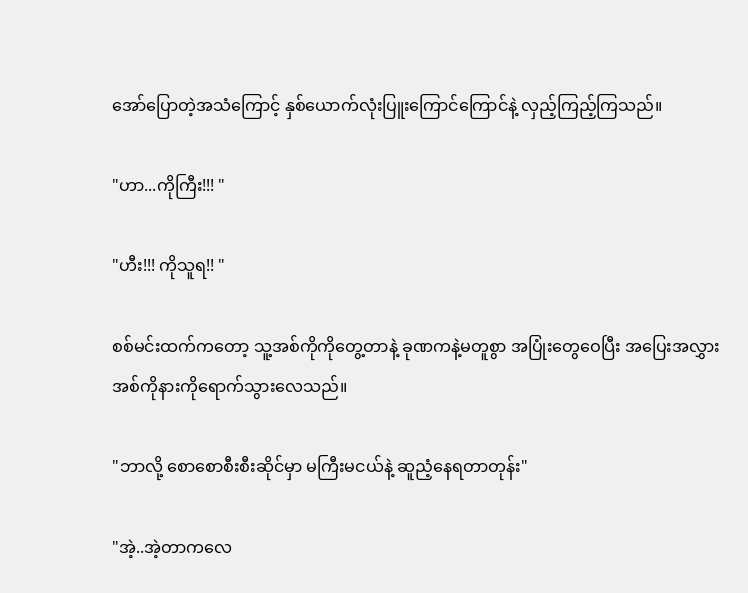အော်ပြောတဲ့အသံကြောင့် နှစ်ယောက်လုံးပြူးကြောင်ကြောင်နဲ့ လှည့်ကြည့်ကြသည်။

"ဟာ...ကိုကြီး!!! "

"ဟီး!!! ကိုသူရ!! "

စစ်မင်းထက်ကတော့ သူ့အစ်ကိုကိုတွေ့တာနဲ့ ခုဏကနဲ့မတူစွာ အပြုံးတွေဝေပြီး အပြေးအလွှားအစ်ကိုနားကိုရောက်သွားလေသည်။

"ဘာလို့ စောစောစီးစီးဆိုင်မှာ မကြီးမငယ်နဲ့ ဆူညံ့နေရတာတုန်း"

"အဲ့..အဲ့တာကလေ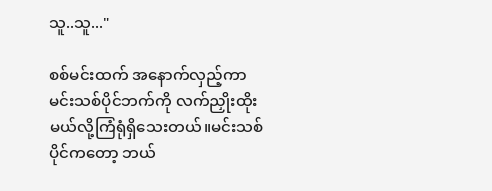သူ..သူ..."

စစ်မင်းထက် အနောက်လှည့်ကာ မင်းသစ်ပိုင်ဘက်ကို လက်ညှိုးထိုးမယ်လို့ကြံရုံရှိသေးတယ်။မင်းသစ်ပိုင်ကတော့ ဘယ်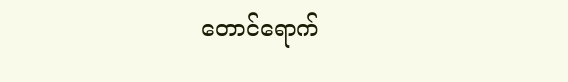တောင်ရောက်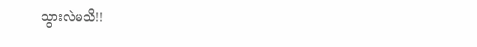သွားလဲမသိ!!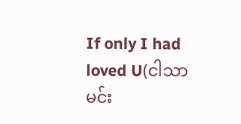If only I had loved U(ငါသာမင်း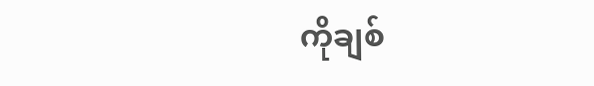ကိုချစ်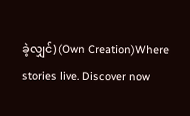ခဲ့လျှင်) (Own Creation)Where stories live. Discover now